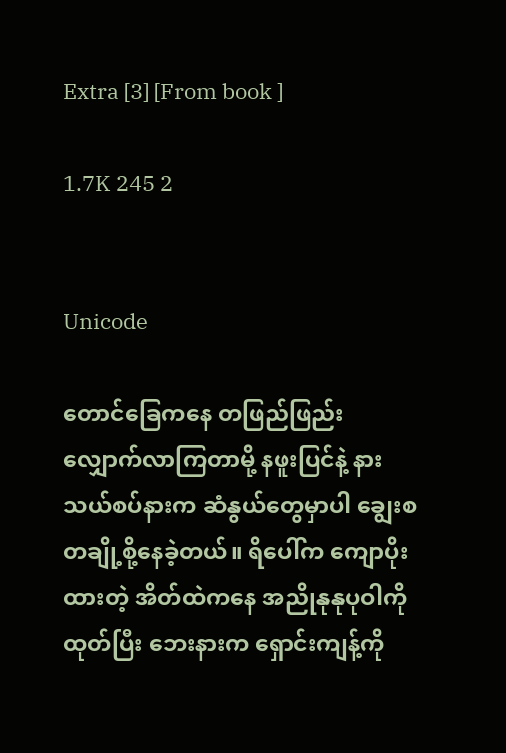Extra [3] [From book ]

1.7K 245 2


Unicode

တောင်ခြေကနေ တဖြည်ဖြည်းလျှောက်လာကြတာမို့ နဖူးပြင်နဲ့ နားသယ်စပ်နားက ဆံနွယ်တွေမှာပါ ချွေးစတချို့စို့နေခဲ့တယ်။ ရိပေါ်က ကျောပိုးထားတဲ့ အိတ်ထဲကနေ အညိုနုနုပုဝါကိုထုတ်ပြီး ဘေးနားက ရှောင်းကျန့်ကို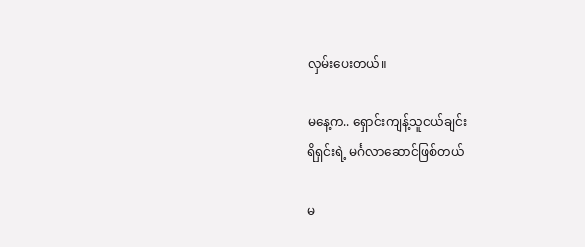လှမ်းပေးတယ်။

မနေ့က.. ရှောင်းကျန့်သူငယ်ချင်း
ရိရှင်းရဲ့ မင်္ဂလာဆောင်ဖြစ်တယ်

မ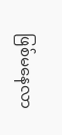ဖြစ်မနေလာ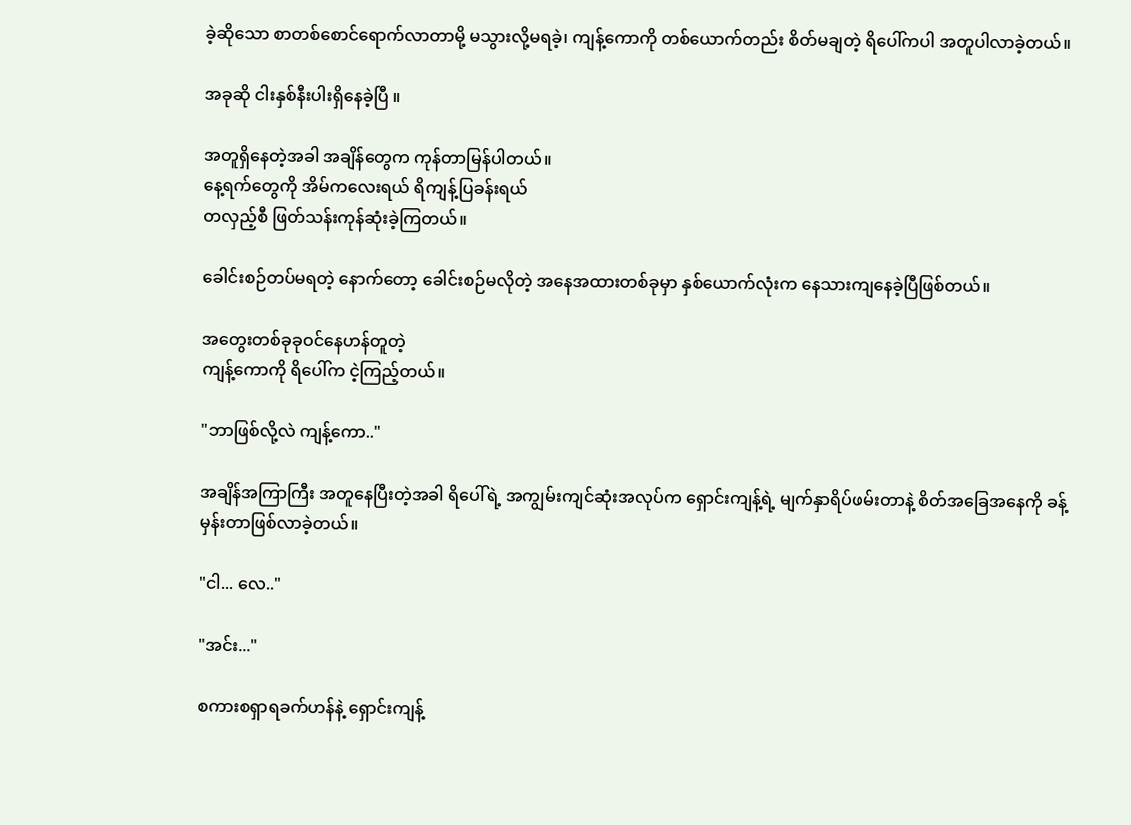ခဲ့ဆိုသော စာတစ်စောင်ရောက်လာတာမို့ မသွားလို့မရခဲ့၊ ကျန့်ကောကို တစ်ယောက်တည်း စိတ်မချတဲ့ ရိပေါ်ကပါ အတူပါလာခဲ့တယ်။

အခုဆို ငါးနှစ်နီးပါးရှိနေခဲ့ပြီ ။

အတူရှိနေတဲ့အခါ အချိန်တွေက ကုန်တာမြန်ပါတယ်။
နေ့ရက်တွေကို အိမ်ကလေးရယ် ရိကျန့်ပြခန်းရယ်
တလှည့်စီ ဖြတ်သန်းကုန်ဆုံးခဲ့ကြတယ်။

ခေါင်းစဉ်တပ်မရတဲ့ နောက်တော့ ခေါင်းစဉ်မလိုတဲ့ အနေအထားတစ်ခုမှာ နှစ်ယောက်လုံးက နေသားကျနေခဲ့ပြီဖြစ်တယ်။

အတွေးတစ်ခုခုဝင်နေဟန်တူတဲ့
ကျန့်ကောကို ရိပေါ်က ငဲ့ကြည့်တယ်။

"ဘာဖြစ်လို့လဲ ကျန့်ကော.."

အချိန်အကြာကြီး အတူနေပြီးတဲ့အခါ ရိပေါ်ရဲ့ အကျွမ်းကျင်ဆုံးအလုပ်က ရှောင်းကျန့်ရဲ့ မျက်နှာရိပ်ဖမ်းတာနဲ့ စိတ်အခြေအနေကို ခန့်မှန်းတာဖြစ်လာခဲ့တယ်။

"ငါ... လေ.."

"အင်း..."

စကားစရှာရခက်ဟန်နဲ့ ရှောင်းကျန့်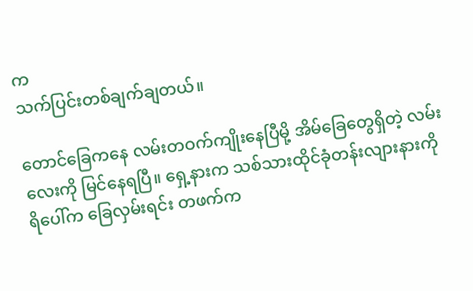က
သက်ပြင်းတစ်ချက်ချတယ်။

တောင်ခြေကနေ လမ်းတဝက်ကျိုးနေပြီမို့ အိမ်ခြေတွေရှိတဲ့ လမ်းလေးကို မြင်နေရပြီ။ ရှေ့နားက သစ်သားထိုင်ခုံတန်းလျားနားကို ရိပေါ်က ခြေလှမ်းရင်း တဖက်က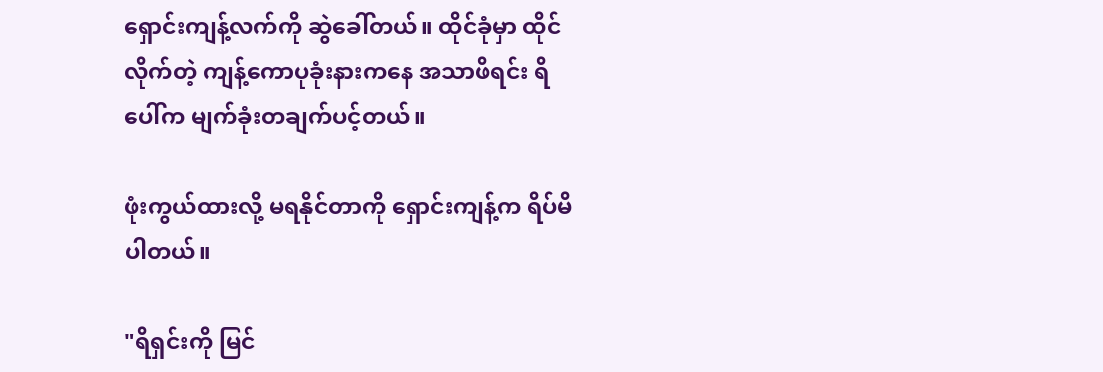ရှောင်းကျန့်လက်ကို ဆွဲခေါ်တယ်။ ထိုင်ခုံမှာ ထိုင်လိုက်တဲ့ ကျန့်ကောပုခုံးနားကနေ အသာဖိရင်း ရိပေါ်က မျက်ခုံးတချက်ပင့်တယ်။

ဖုံးကွယ်ထားလို့ မရနိုင်တာကို ရှောင်းကျန့်က ရိပ်မိပါတယ်။

"ရိရှင်းကို မြင်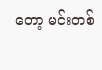တော့ မင်းတစ်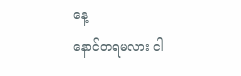နေ့
နောင်တရမလား ငါ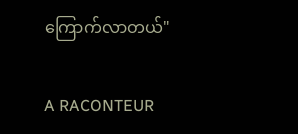ကြောက်လာတယ်"

A RACONTEUR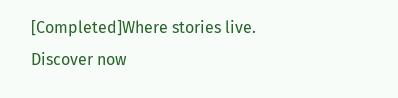[Completed]Where stories live. Discover now